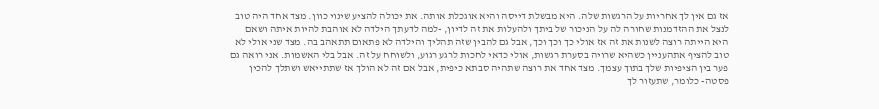אז גם אין לך אחריות על הרגשות שלה. היא מבשלת דייסה והיא אוגכלת אותה. את יכולה להציע שינוי כוון. מצד אחד היה טוב לנצל את ההזדמנות שחורה לה על הניכור של ביתך ולהעלות את זה לדיון, -למה לדעתך הילדה לא אוהבת להיות איתה ושאם היא הייתה רוצה לשנות את זה אז אולי כך וכך וכך, אבל גם להבין שזה תהליך והילדה לא פתאום תתאהב בה. מצד שני אולי לא טוב להציף אתהעניין כשהיא שרויה בסערת רגשות, אולי כדאי לחכות לרגע רגוע, ולשוחח על זה. אבל בלי האשמות. אני רואה גם פער בין הציפיות שלך בתוך עצמך. מצד אחד את רוצה שתהיה סבתא כיפית, אבל אם זה לא הולך אז שתתייאש ושתלך להכין פסטה- כלומר, שתעזור לך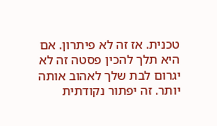טכנית. אז זה לא פיתרון. אם היא תלך להכין פסטה זה לא יגרום לבת שלך לאהוב אותה יותר. זה יפתור נקודתית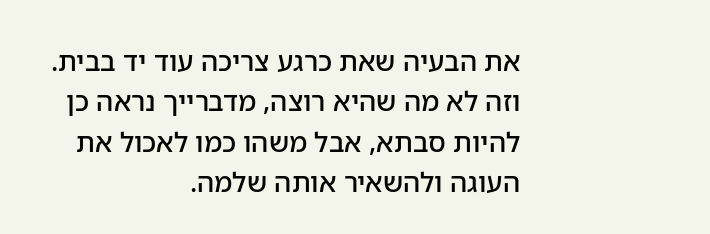את הבעיה שאת כרגע צריכה עוד יד בבית. וזה לא מה שהיא רוצה, מדברייך נראה כן להיות סבתא, אבל משהו כמו לאכול את העוגה ולהשאיר אותה שלמה.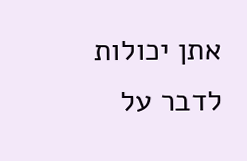אתן יכולות לדבר על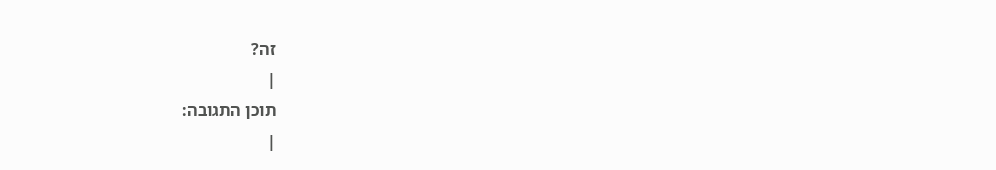זה?
|
תוכן התגובה:
|